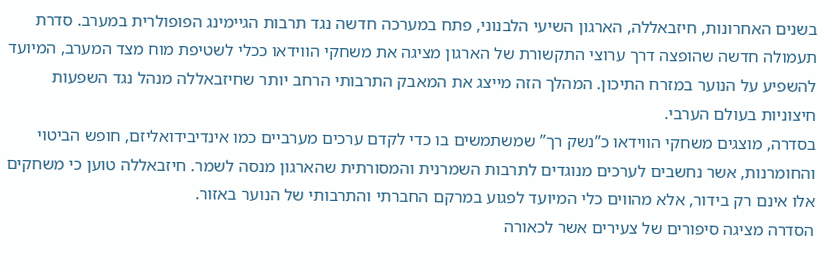בשנים האחרונות, חיזבאללה, הארגון השיעי הלבנוני, פתח במערכה חדשה נגד תרבות הגיימינג הפופולרית במערב. סדרת תעמולה חדשה שהופצה דרך ערוצי התקשורת של הארגון מציגה את משחקי הווידאו ככלי לשטיפת מוח מצד המערב, המיועד להשפיע על הנוער במזרח התיכון. המהלך הזה מייצג את המאבק התרבותי הרחב יותר שחיזבאללה מנהל נגד השפעות חיצוניות בעולם הערבי.
בסדרה, מוצגים משחקי הווידאו כ”נשק רך” שמשתמשים בו כדי לקדם ערכים מערביים כמו אינדיבידואליזם, חופש הביטוי והחומרנות, אשר נחשבים לערכים מנוגדים לתרבות השמרנית והמסורתית שהארגון מנסה לשמר. חיזבאללה טוען כי משחקים אלו אינם רק בידור, אלא מהווים כלי המיועד לפגוע במרקם החברתי והתרבותי של הנוער באזור.
הסדרה מציגה סיפורים של צעירים אשר לכאורה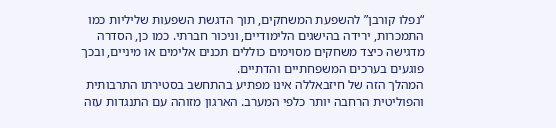“נפלו קורבן” להשפעת המשחקים, תוך הדגשת השפעות שליליות כמו התמכרות, ירידה בהישגים הלימודיים, וניכור חברתי. כמו כן, הסדרה מדגישה כיצד משחקים מסוימים כוללים תכנים אלימים או מיניים, ובכך פוגעים בערכים המשפחתיים והדתיים.
המהלך הזה של חיזבאללה אינו מפתיע בהתחשב בסטירתו התרבותית והפוליטית הרחבה יותר כלפי המערב. הארגון מזוהה עם התנגדות עזה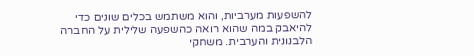להשפעות מערביות, והוא משתמש בכלים שונים כדי להיאבק במה שהוא רואה כהשפעה שלילית על החברה הלבנונית והערבית. משחקי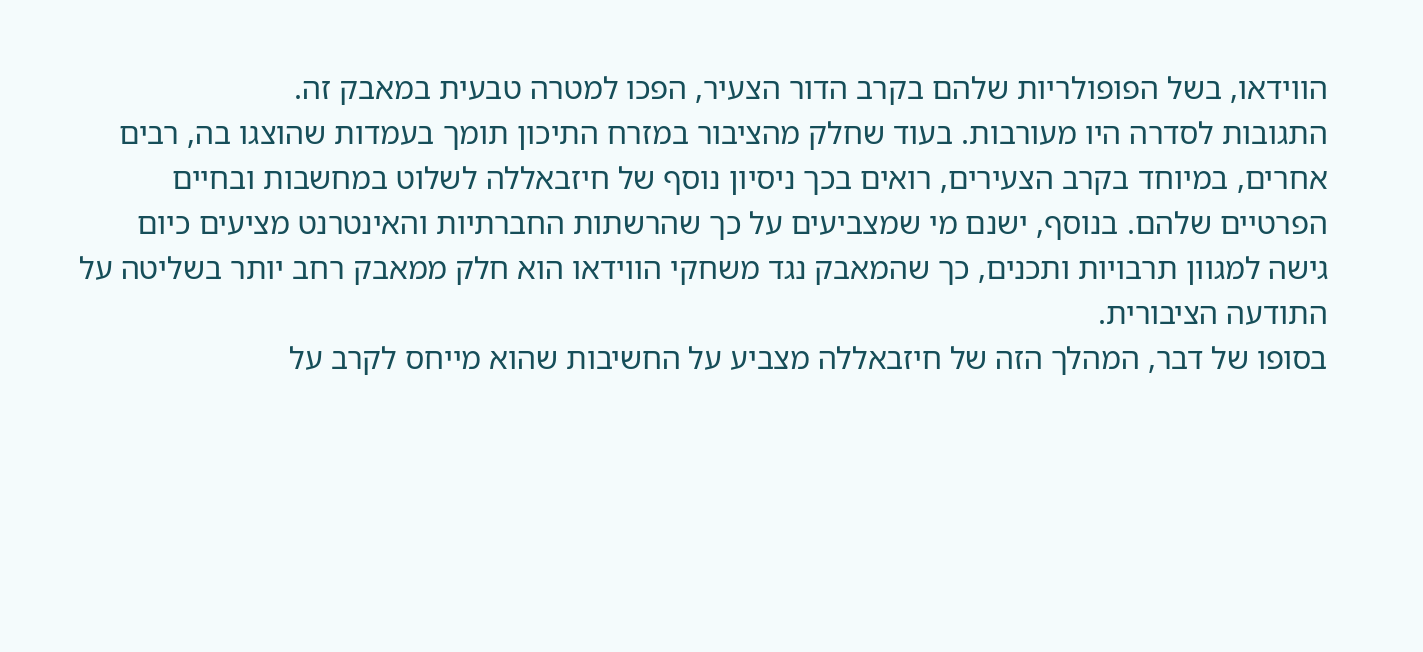הווידאו, בשל הפופולריות שלהם בקרב הדור הצעיר, הפכו למטרה טבעית במאבק זה.
התגובות לסדרה היו מעורבות. בעוד שחלק מהציבור במזרח התיכון תומך בעמדות שהוצגו בה, רבים אחרים, במיוחד בקרב הצעירים, רואים בכך ניסיון נוסף של חיזבאללה לשלוט במחשבות ובחיים הפרטיים שלהם. בנוסף, ישנם מי שמצביעים על כך שהרשתות החברתיות והאינטרנט מציעים כיום גישה למגוון תרבויות ותכנים, כך שהמאבק נגד משחקי הווידאו הוא חלק ממאבק רחב יותר בשליטה על התודעה הציבורית.
בסופו של דבר, המהלך הזה של חיזבאללה מצביע על החשיבות שהוא מייחס לקרב על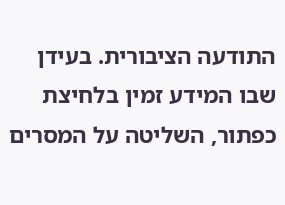התודעה הציבורית. בעידן שבו המידע זמין בלחיצת כפתור, השליטה על המסרים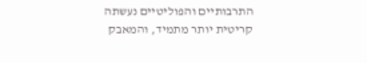התרבותיים והפוליטיים נעשתה קריטית יותר מתמיד, והמאבק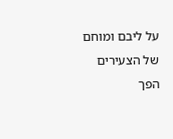על ליבם ומוחם של הצעירים הפך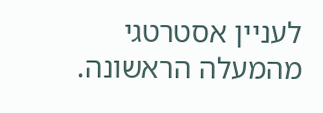לעניין אסטרטגי מהמעלה הראשונה.